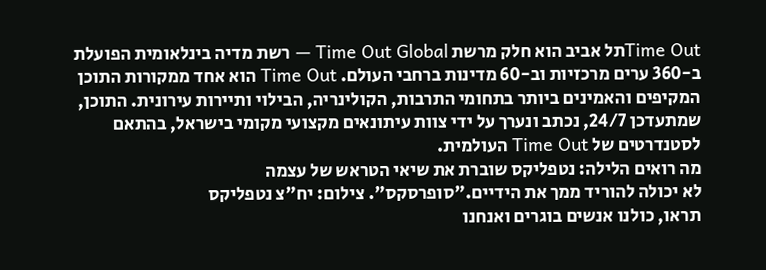Time Outתל אביב הוא חלק מרשת Time Out Global — רשת מדיה בינלאומית הפועלת ב-360 ערים מרכזיות וב-60 מדינות ברחבי העולם. Time Out הוא אחד ממקורות התוכן המקיפים והאמינים ביותר בתחומי התרבות, הקולינריה, הבילוי ותיירות עירונית. התוכן, שמתעדכן 24/7, נכתב ונערך על ידי צוות עיתונאים מקצועי מקומי בישראל, בהתאם לסטנדרטים של Time Out העולמית.
מה רואים הלילה: נטפליקס שוברת את שיאי הטראש של עצמה
לא יכולה להוריד ממך את הידיים."סופרסקס". צילום: יח"צ נטפליקס
תראו, כולנו אנשים בוגרים ואנחנו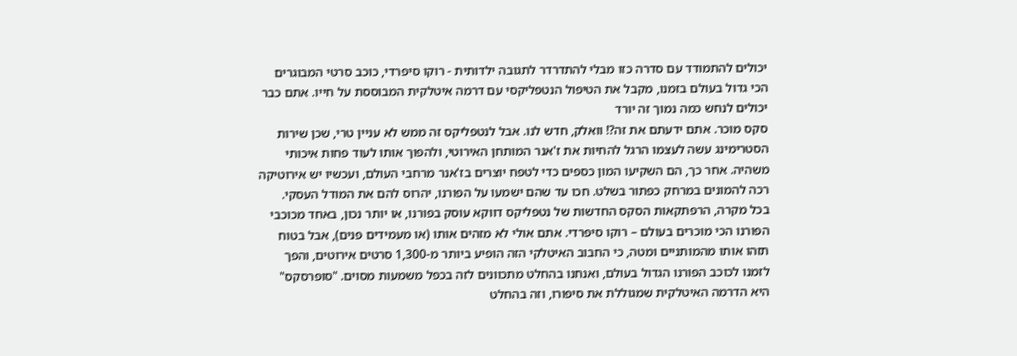יכולים להתמודד עם סדרה כזו מבלי להתדרדר לתגובה ילדותית - רוקו סיפרדי, כוכב סרטי המבוגרים הכי גדול בעולם בזמנו, מקבל את הטיפול הנטפליקסי עם דרמה איטלקית המבוססת על חייו. אתם כבר יכולים לנחש כמה נמוך זה יורד
סקס מוכר. אתם ידעתם את זה?! וואלק, חדש לנו. אבל לנטפליקס זה ממש לא עניין טרי, שכן שירות הסטרימינג עשה לעצמו הרגל להחיות את ז'אנר המותחן האירוטי, ולהפוך אותו לעוד פחות איכותי משהיה. אחר כך, הם השקיעו המון כספים כדי לטפח יוצרים בז'אנר מרחבי העולם, ועכשיו יש אירוטיקה רכה להמונים במרחק כפתור בשלט. חכו עד שהם ישמעו על הפורנו, יהרוס להם את המודל העסקי.
בכל מקרה, הרפתקאות הסקס החדשות של נטפליקס דווקא עוסק בפורנו, או יותר נכון, באחד מכוכבי הפורנו הכי מוכרים בעולם – רוקו סיפרדי. אתם אולי לא מזהים אותו (או מעמידים פנים), אבל בטוח תזהו אותו מהמותניים ומטה, כי החבוב האיטלקי הזה הופיע ביותר מ-1,300 סרטים אירוטים, והפך לזמנו לכוכב הפורנו הגדול בעולם, ואנחנו בהחלט מתכוונים לזה בכפל משמעות מסוים. "סופרסקס" היא הדרמה האיטלקית שמגוללת את סיפורו, וזה בהחלט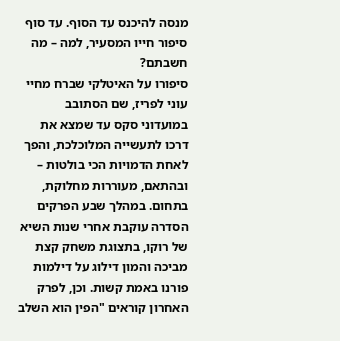מנסה להיכנס עד הסוף. עד סוף סיפור חייו המסעיר, למה – מה חשבתם?
סיפורו על האיטלקי שברח מחיי עוני לפריז, שם הסתובב במועדוני סקס עד שמצא את דרכו לתעשייה המלוכלכת, והפך לאחת הדמויות הכי בולטות – ובהתאם, מעוררות מחלוקת, בתחום. במהלך שבע הפרקים הסדרה עוקבת אחרי שנות השיא של רוקו, בתצוגת משחק קצת מביכה והמון דילוג על דילמות פורנו באמת קשות. וכן, לפרק האחרון קוראים "הפין הוא השלב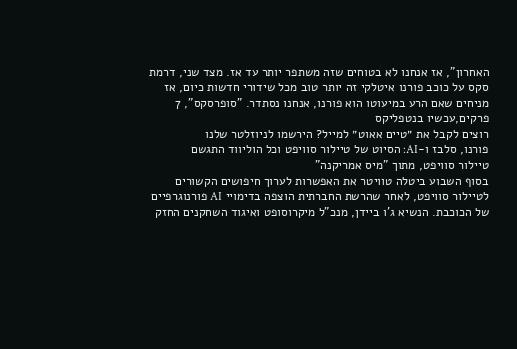האחרון", אז אנחנו לא בטוחים שזה משתפר יותר עד אז. מצד שני, דרמת סקס על כוכב פורנו איטלקי זה יותר טוב מכל שידורי חדשות כיום, אז מניחים שאם הרע במיעוטו הוא פורנו, אנחנו נסתדר. "סופרסקס", 7 פרקים,עכשיו בנטפליקס
רוצים לקבל את ״טיים אאוט״ למייל? הירשמו לניוזלטר שלנו
פורנו, סלבז ו-AI: הסיוט של טיילור סוויפט וכל הוליווד התגשם
טיילור סוויפט, מתוך "מיס אמריקנה"
בסוף השבוע ביטלה טוויטר את האפשרות לערוך חיפושים הקשורים לטיילור סוויפט, לאחר שהרשת החברתית הוצפה בדימויי AI פורנוגרפיים של הכוכבת. הנשיא ג'ו ביידן, מנכ"ל מיקרוסופט ואיגוד השחקנים החזק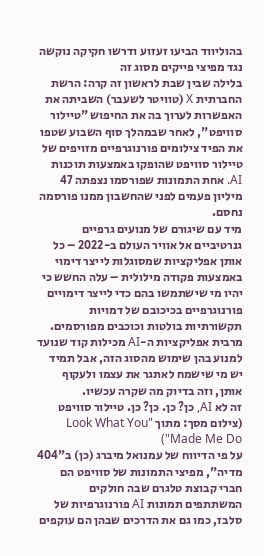בהוליווד הביעו זעזוע ודרשו חקיקה נוקשה נגד מפיצי פייקים מסוג זה
בלילה שבין שבת לראשון זה קרה: הרשת החברתית X (טוויטר לשעבר) השביתה את האפשרות לערוך בה את החיפוש "טיילור סוויפט", לאחר שבמהלך סוף השבוע שטפו את הפיד צילומים פורנוגרפיים מזויפים של טיילור סוויפט שהופקו באמצעות תוכנות AI. אחת התמונות שפורסמו נצפתה 47 מיליון פעמים לפני שהחשבון ממנו פורסמה נחסם.
מיד עם שיגורם של מנועים גרפיים גנרטיביים אל אוויר העולם ב-2022 – כל אותן אפליקציות שמסוגלות לייצר דימוי באמצעות פקודה מילולית – עלה החשש כי יהיו מי שישתמשו בהם כדי לייצר דימויים פורנוגרפיים בכיכובם של דמויות תקשורתיות בולטות וכוכבים מפורסמים. מרבית אפליקציות ה-AI מכילות קוד שנועד למנוע בהן שימוש מהסוג הזה, אבל תמיד יש מי שישמח לאתגר את עצמו ולעקוף אותן, וזה בדיוק מה שקרה עכשיו.
זה לא AI, כן? כן. כן? כן. טיילור סוויפט (צילום מסך: מתוך "Look What You Made Me Do")
על פי הדיווח של עמנואל מיברג (כן) ב"404 מדיה", מפיצי התמונות של סוויפט הם חברי קבוצת טלגרם שבה חולקים המשתתפים תמונות AI פורנוגרפיות של סלבז, כמו גם את הדרכים שבהן הם עוקפים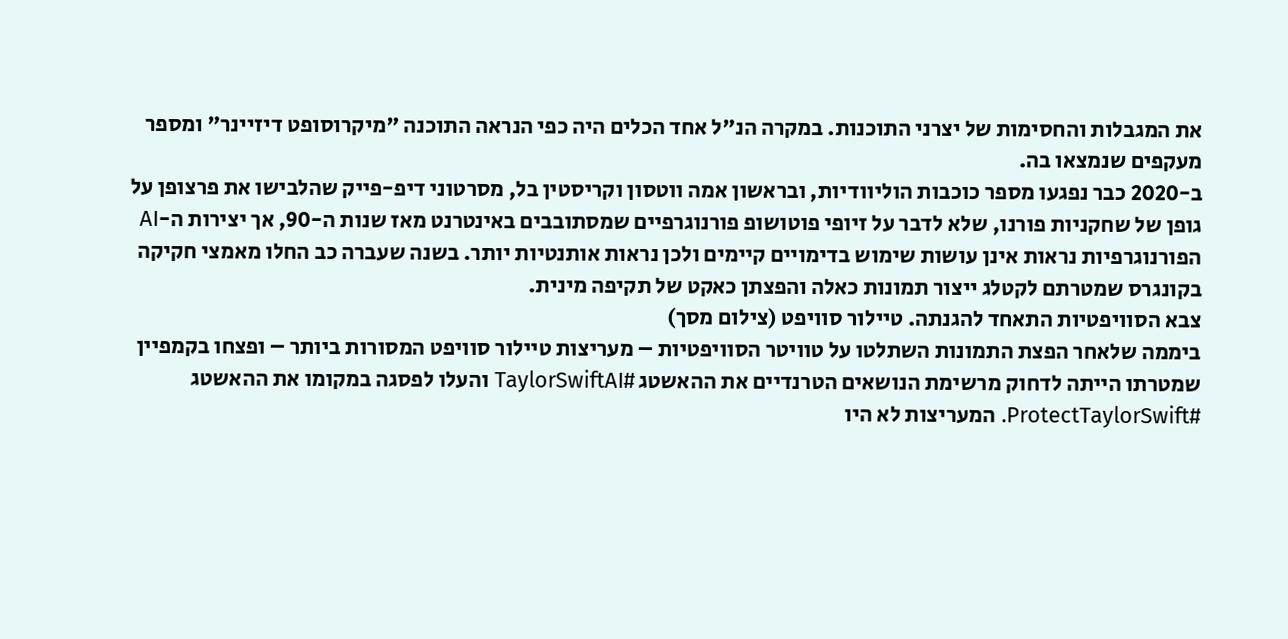את המגבלות והחסימות של יצרני התוכנות. במקרה הנ"ל אחד הכלים היה כפי הנראה התוכנה "מיקרוסופט דיזיינר" ומספר מעקפים שנמצאו בה.
ב-2020 כבר נפגעו מספר כוכבות הוליוודיות, ובראשון אמה ווטסון וקריסטין בל, מסרטוני דיפ-פייק שהלבישו את פרצופן על גופן של שחקניות פורנו, שלא לדבר על זיופי פוטושופ פורנוגרפיים שמסתובבים באינטרנט מאז שנות ה-90, אך יצירות ה-AI הפורנוגרפיות נראות אינן עושות שימוש בדימויים קיימים ולכן נראות אותנטיות יותר. בשנה שעברה כב החלו מאמצי חקיקה בקונגרס שמטרתם לקטלג ייצור תמונות כאלה והפצתן כאקט של תקיפה מינית.
צבא הסוויפטיות התאחד להגנתה. טיילור סוויפט (צילום מסך)
ביממה שלאחר הפצת התמונות השתלטו על טוויטר הסוויפטיות – מעריצות טיילור סוויפט המסורות ביותר – ופצחו בקמפיין שמטרתו הייתה לדחוק מרשימת הנושאים הטרנדיים את ההאשטג #TaylorSwiftAI והעלו לפסגה במקומו את ההאשטג #ProtectTaylorSwift. המעריצות לא היו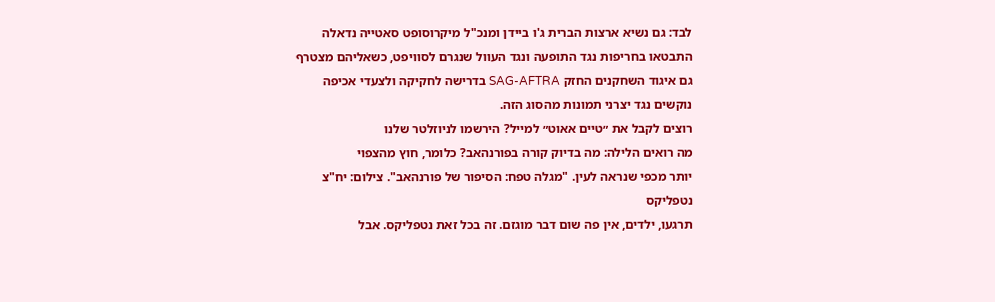לבד: גם נשיא ארצות הברית ג'ו ביידן ומנכ"ל מיקרוסופט סאטייה נדאלה התבטאו בחריפות נגד התופעה ונגד העוול שנגרם לסוויפט, כשאליהם מצטרף גם איגוד השחקנים החזק SAG-AFTRA בדרישה לחקיקה ולצעדי אכיפה נוקשים נגד יצרני תמונות מהסוג הזה.
רוצים לקבל את ״טיים אאוט״ למייל? הירשמו לניוזלטר שלנו
מה רואים הלילה: מה בדיוק קורה בפורנהאב? כלומר, חוץ מהצפוי
יותר מכפי שנראה לעין. "מגלה טפח: הסיפור של פורנהאב". צילום: יח"צ נטפליקס
תרגעו, ילדים, אין פה שום דבר מוגזם. זה בכל זאת נטפליקס. אבל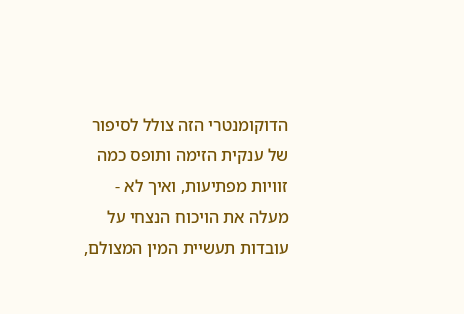הדוקומנטרי הזה צולל לסיפור של ענקית הזימה ותופס כמה זוויות מפתיעות, ואיך לא - מעלה את הויכוח הנצחי על עובדות תעשיית המין המצולם,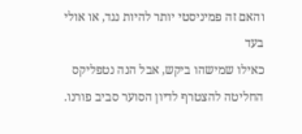והאם זה פמיניסטי יותר להיות נגד, או אולי בעד
כאילו שמישהו ביקש, אבל הנה נטפליקס החליטה להצטרף לדיון הסוער סביב פורנו.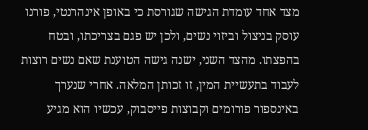מצד אחד עומדת הגישה שגורסת כי באופן אינהרנטי, פורנו עוסק בניצול וביזוי נשים, ולכן יש פגם בצריכתו, ובטח בהפצתו. מהצד השני, ישנה גישה הטוענת שאם נשים רוצות לעבוד בתעשיית המין, זו זכותן המלאה. אחרי שנערך באינספור פורומים וקבוצות פייסבוק, עכשיו הוא מגיע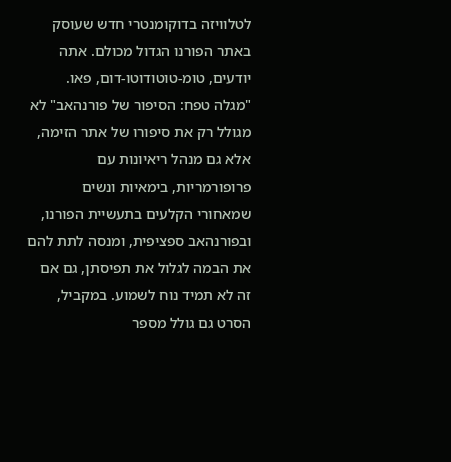לטלוויזה בדוקומנטרי חדש שעוסק באתר הפורנו הגדול מכולם. אתה יודעים, טומ-טוטודוטו-דום, פאו.
"מגלה טפח: הסיפור של פורנהאב" לא מגולל רק את סיפורו של אתר הזימה, אלא גם מנהל ריאיונות עם פרופורמריות, בימאיות ונשים שמאחורי הקלעים בתעשיית הפורנו, ובפורנהאב ספציפית, ומנסה לתת להם את הבמה לגלול את תפיסתן, גם אם זה לא תמיד נוח לשמוע. במקביל, הסרט גם גולל מספר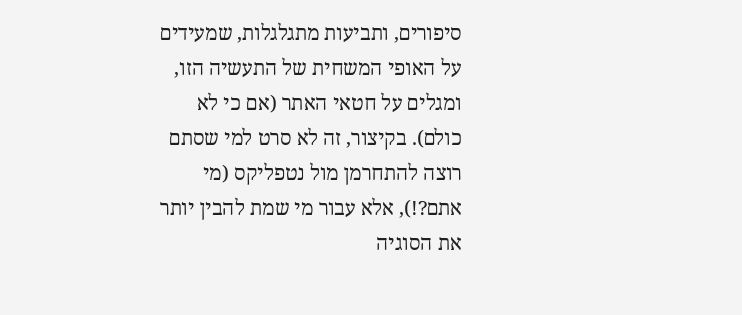סיפורים, ותביעות מתגלגלות, שמעידים על האופי המשחית של התעשיה הזו, ומגלים על חטאי האתר (אם כי לא כולם). בקיצור, זה לא סרט למי שסתם רוצה להתחרמן מול נטפליקס (מי אתם?!), אלא עבור מי שמת להבין יותר את הסוגיה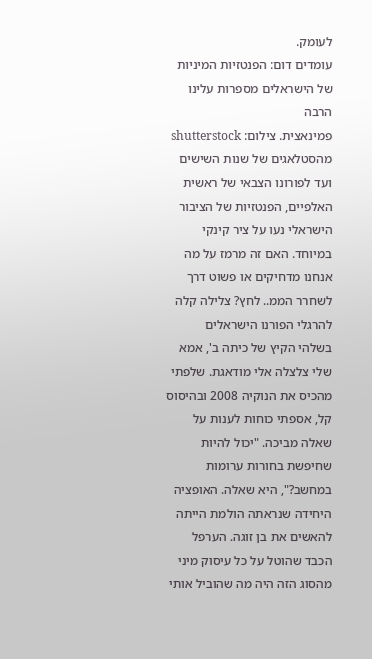לעומק.
עומדים דום: הפנטזיות המיניות של הישראלים מספרות עלינו הרבה
פמינאצית. צילום: shutterstock
מהסטלאגים של שנות השישים ועד לפורונו הצבאי של ראשית האלפיים, הפנטזיות של הציבור הישראלי נעו על ציר קינקי במיוחד. האם זה מרמז על מה אנחנו מדחיקים או פשוט דרך לשחרר הממ.. לחץ? צלילה קלה להרגלי הפורנו הישראלים
בשלהי הקיץ של כיתה ב', אמא שלי צלצלה אלי מודאגת. שלפתי מהכיס את הנוקיה 2008 ובהיסוס קל, אספתי כוחות לענות על שאלה מביכה. "יכול להיות שחיפשת בחורות ערומות במחשב?", היא שאלה. האופציה היחידה שנראתה הולמת הייתה להאשים את בן זוגה. הערפל הכבד שהוטל על כל עיסוק מיני מהסוג הזה היה מה שהוביל אותי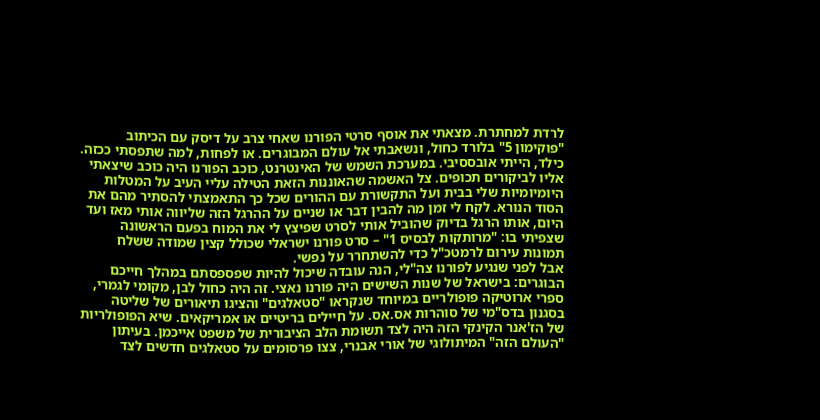לרדת למחתרת. מצאתי את אוסף סרטי הפורנו שאחי צרב על דיסק עם הכיתוב "פוקימון 5" בלורד כחול, ונשאבתי אל עולם המבוגרים. או לפחות, למה שתפסתי ככזה.
כילד, הייתי אובססיבי. במערכת השמש של האינטרנט, כוכב הפורנו היה כוכב שיצאתי אליו לביקורים תכופים. צל האשמה שהאוננות הזאת הטילה עליי העיב על המטלות היומיומיות שלי בבית ועל התקשורת עם ההורים שכל כך התאמצתי להסתיר מהם את הסוד הנורא. לקח לי זמן מה להבין דבר או שניים על ההרגל הזה שליווה אותי מאז ועד היום, אותו הרגל בדיוק שהוביל אותי לסרט שפיצץ לי את המוח בפעם הראשונה שצפיתי בו: "מרותקות לבסיס 1" – סרט פורנו ישראלי שכולל קצין שמודה ששלח תמונות עירום לרמטכ"ל כדי להשתחרר על נפשי.
אבל לפני שנגיע לפורנו צה"לי, הנה עובדה שיכול להיות שפספסתם במהלך חייכם הבוגרים: בישראל של שנות השישים היה פורנו נאצי. זה היה כחול לבן, מקומי לגמרי, ספרי ארוטיקה פופולריים במיוחד שנקראו "סטאלגים" והציגו תיאורים של שליטה בסגנון בדס"מי של סוהרות אס.אס. על חיילים בריטיים או אמריקאים. שיא הפופולריות של הז'אנר הקינקי הזה היה לצד תשומת הלב הציבורית של משפט אייכמן. בעיתון "העולם הזה" המיתולוגי של אורי אבנרי, צצו פרסומים על סטאלגים חדשים לצד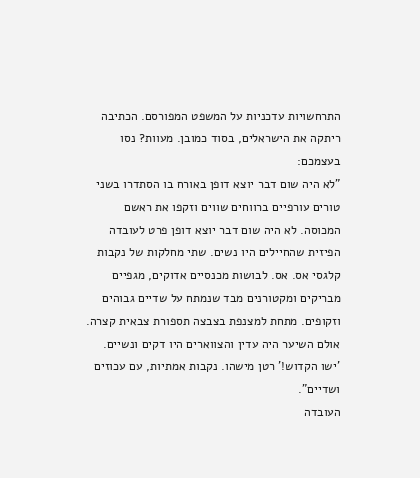התרחשויות עדכניות על המשפט המפורסם. הכתיבה ריתקה את הישראלים, בסוד כמובן. מעוות? נסו בעצמכם:
"לא היה שום דבר יוצא דופן באורח בו הסתדרו בשני טורים עורפיים ברווחים שווים וזקפו את ראשם המכוסה. לא היה שום דבר יוצא דופן פרט לעובדה הפיזית שהחיילים היו נשים. שתי מחלקות של נקבות קלגסי אס. אס. לבושות מכנסיים אדוקים, מגפיים מבריקים ומקטורנים מבד שנמתח על שדיים גבוהים וזקופים. מתחת למצנפת בצבצה תספורת צבאית קצרה. אולם השיער היה עדין והצווארים היו דקים ונשיים. 'ישו הקדוש!' רטן מישהו. נקבות אמתיות, עם עכוזים ושדיים".
העובדה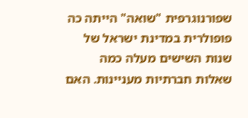שפורנוגרפית "שואה" הייתה כה פופולרית במדינת ישראל של שנות השישים מעלה כמה שאלות חברתיות מעניינות. האם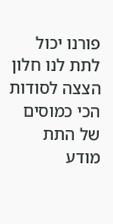פורנו יכול לתת לנו חלון הצצה לסודות הכי כמוסים של התת מודע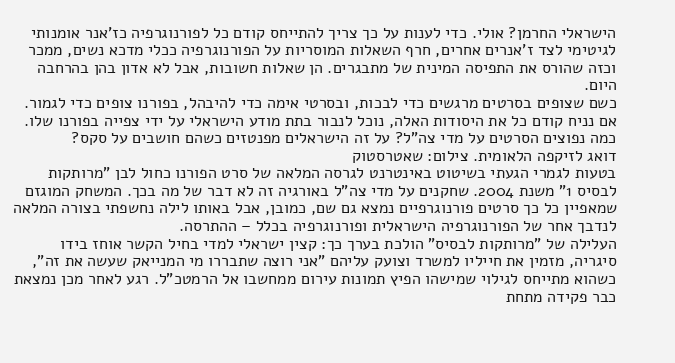הישראלי החרמן? אולי. כדי לענות על כך צריך להתייחס קודם כל לפורנוגרפיה כז'אנר אומנותי לגיטימי לצד ז'אנרים אחרים, חרף השאלות המוסריות על הפורנוגרפיה ככלי מדכא נשים, ממכר וכזה שהורס את התפיסה המינית של מתבגרים. הן שאלות חשובות, אבל לא אדון בהן בהרחבה היום.
כשם שצופים בסרטים מרגשים כדי לבכות, ובסרטי אימה כדי להיבהל, בפורנו צופים כדי לגמור. אם נניח קודם כל את היסודות האלה, נוכל לנבור בתת מודע הישראלי על ידי צפייה בפורנו שלו. כמה נפוצים הסרטים על מדי צה"ל? על זה הישראלים מפנטזים כשהם חושבים על סקס?
דואג לזיקפה הלאומית. צילום: שאטרסטוק
בטעות לגמרי הגעתי בשיטוט באינטרנט לגרסה המלאה של סרט הפורנו כחול לבן "מרותקות לבסיס 1" משנת 2004. שחקנים על מדי צה"ל באורגיה זה לא דבר של מה בכך. המשחק המוגזם שמאפיין כל כך סרטים פורנוגרפיים נמצא גם שם, כמובן, אבל באותו לילה נחשפתי בצורה המלאה לנדבך אחר של הפורנוגרפיה הישראלית ופורנוגרפיה בכלל – ההתרסה.
העלילה של "מרותקות לבסיס" הולכת בערך כך: קצין ישראלי למדי בחיל הקשר אוחז בידו סיגריה, מזמין את חייליו למשרד וצועק עליהם "אני רוצה שתבררו מי המנייאק שעשה את זה", כשהוא מתייחס לגילוי שמישהו הפיץ תמונות עירום ממחשבו אל הרמטכ"ל. רגע לאחר מכן נמצאת כבר פקידה מתחת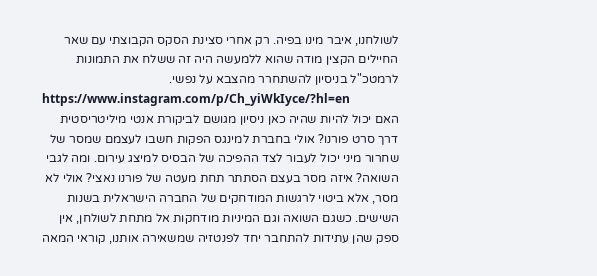לשולחנו, איבר מינו בפיה. רק אחרי סצינת הסקס הקבוצתי עם שאר החיילים הקצין מודה שהוא ללמעשה היה זה ששלח את התמונות לרמטכ"ל בניסיון להשתחרר מהצבא על נפשי.
https://www.instagram.com/p/Ch_yiWkIyce/?hl=en
האם יכול להיות שהיה כאן ניסיון מגושם לביקורת אנטי מיליטריסטית דרך סרט פורנו? אולי בחברת למינגס הפקות חשבו לעצמם שמסר של שחרור מיני יכול לעבור לצד ההפיכה של הבסיס למיצג עירום. ומה לגבי השואה? איזה מסר בעצם הסתתר תחת מעטה של פורנו נאצי? אולי לא מסר, אלא ביטוי לרגשות המודחקים של החברה הישראלית בשנות השישים. כשגם השואה וגם המיניות מודחקות אל מתחת לשולחן, אין ספק שהן עתידות להתחבר יחד לפנטזיה שמשאירה אותנו, קוראי המאה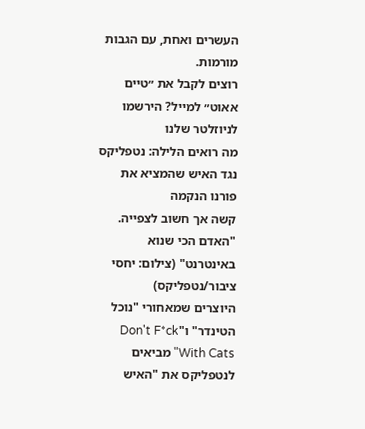העשרים ואחת, עם הגבות מורמות.
רוצים לקבל את ״טיים אאוט״ למייל? הירשמו לניוזלטר שלנו
מה רואים הלילה: נטפליקס נגד האיש שהמציא את פורנו הנקמה
קשה אך חשוב לצפייה. "האדם הכי שנוא באינטרנט" (צילום: יחסי ציבור/נטפליקס)
היוצרים שמאחורי "נוכל הטינדר" ו"Don't F*ck With Cats" מביאים לנטפליקס את "האיש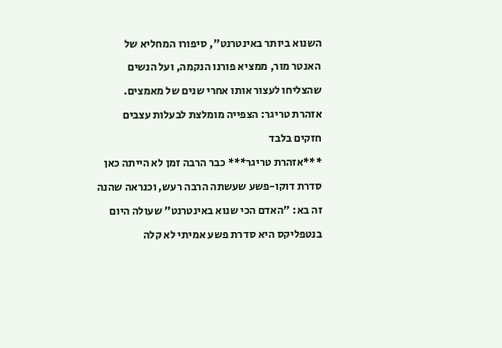השנוא ביותר באינטרנט", סיפורו המחליא של האנטר מור, ממציא פורנו הנקמה, ועל הנשים שהצליחו לעצור אותו אחרי שנים של מאמצים. אזהרת טריגר: הצפייה מומלצת לבעלות עצבים חזקים בלבד
***אזהרת טריגר*** כבר הרבה זמן לא הייתה כאן סדרת דוקו-פשע שעשתה הרבה רעש, וכנראה שהנה זה בא: "האדם הכי שנוא באינטרנט" שעולה היום בנטפליקס היא סדרת פשע אמיתי לא קלה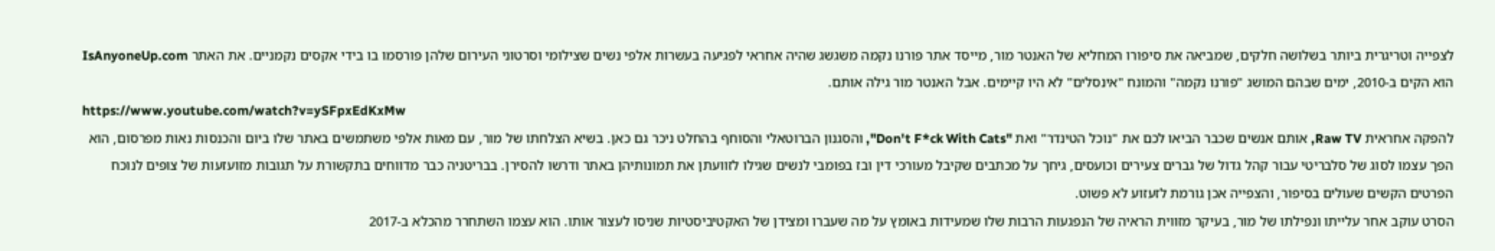לצפייה וטריגרית ביותר בשלושה חלקים, שמביאה את סיפורו המחליא של האנטר מור, מייסד אתר פורנו נקמה משגשג שהיה אחראי לפגיעה בעשרות אלפי נשים שצילומי וסרטוני העירום שלהן פורסמו בו בידי אקסים נקמניים. את האתר IsAnyoneUp.com הוא הקים ב-2010, ימים שבהם המושג "פורנו נקמה" והמונח "אינסלים" לא היו קיימים. אבל האנטר מור גילה אותם.
https://www.youtube.com/watch?v=ySFpxEdKxMw
להפקה אחראית Raw TV, אותם אנשים שכבר הביאו לכם את "נוכל הטינדר" ואת "Don't F*ck With Cats", והסגנון הברוטאלי והסוחף בהחלט ניכר גם כאן. בשיא הצלחתו של מור, עם מאות אלפי משתמשים באתר שלו ביום והכנסות נאות מפרסום, הוא הפך עצמו לסוג של סלבריטי עבור קהל גדול של גברים צעירים וכועסים, גיחך על מכתבים שקיבל מעורכי דין ובז בפומבי לנשים שגילו לזוועתן את תמונותיהן באתר ודרשו להסירן. בבריטניה כבר מדווחים בתקשורת על תגובות מזועזעות של צופים לנוכח הפרטים הקשים שעולים בסיפור, והצפייה אכן גורמת לזעזוע לא פשוט.
הסרט עוקב אחר עלייתו ונפילתו של מור, בעיקר מזווית הראיה של הנפגעות הרבות שלו שמעידות באומץ על מה שעברו ומצידן של האקטיביסטיות שניסו לעצור אותו. הוא עצמו השתחרר מהכלא ב-2017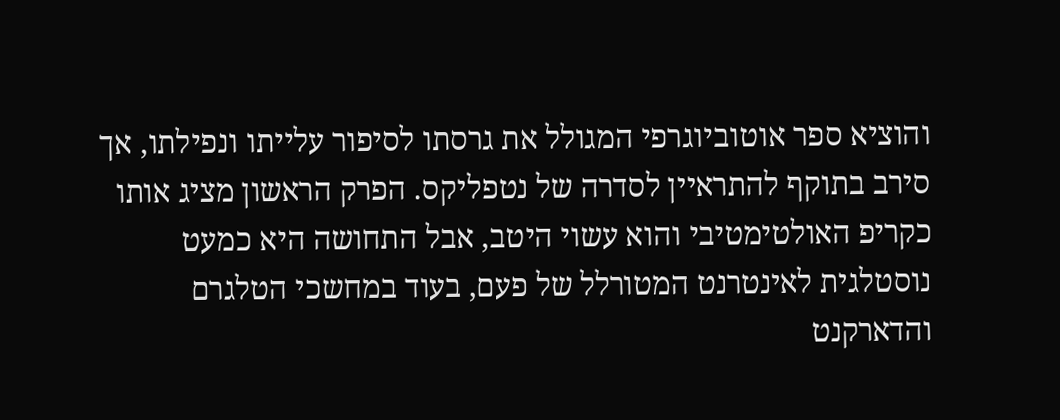והוציא ספר אוטוביוגרפי המגולל את גרסתו לסיפור עלייתו ונפילתו, אך סירב בתוקף להתראיין לסדרה של נטפליקס. הפרק הראשון מציג אותו כקריפ האולטימטיבי והוא עשוי היטב, אבל התחושה היא כמעט נוסטלגית לאינטרנט המטורלל של פעם, בעוד במחשכי הטלגרם והדארקנט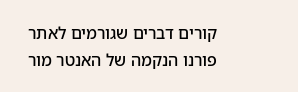קורים דברים שגורמים לאתר פורנו הנקמה של האנטר מור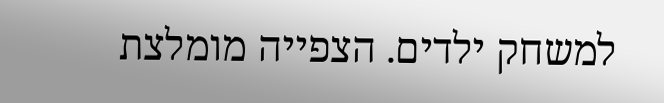למשחק ילדים. הצפייה מומלצת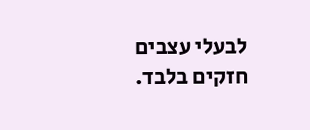לבעלי עצבים חזקים בלבד.